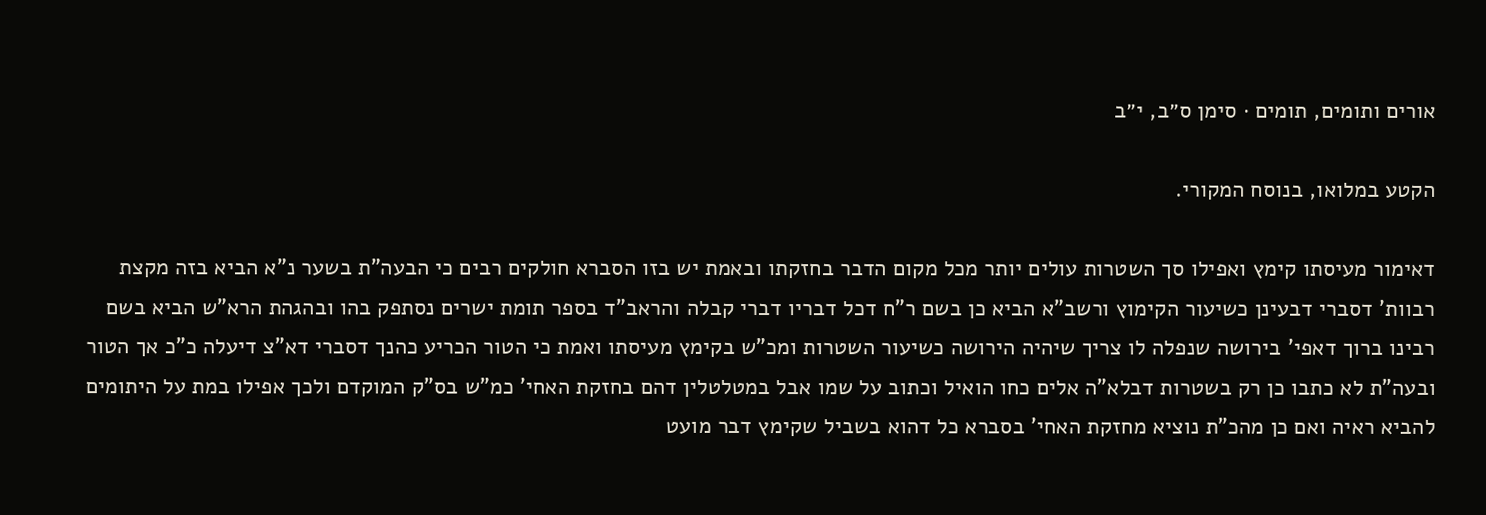אורים ותומים, תומים · סימן ס״ב, י״ב

הקטע במלואו, בנוסח המקורי.

דאימור מעיסתו קימץ ואפילו סך השטרות עולים יותר מכל מקום הדבר בחזקתו ובאמת יש בזו הסברא חולקים רבים כי הבעה"ת בשער נ"א הביא בזה מקצת רבוות' דסברי דבעינן כשיעור הקימוץ ורשב"א הביא כן בשם ר"ח דכל דבריו דברי קבלה והראב"ד בספר תומת ישרים נסתפק בהו ובהגהת הרא"ש הביא בשם רבינו ברוך דאפי' בירושה שנפלה לו צריך שיהיה הירושה כשיעור השטרות ומכ"ש בקימץ מעיסתו ואמת כי הטור הכריע כהנך דסברי דא"צ דיעלה כ"כ אך הטור ובעה"ת לא כתבו כן רק בשטרות דבלא"ה אלים כחו הואיל וכתוב על שמו אבל במטלטלין דהם בחזקת האחי' כמ"ש בס"ק המוקדם ולכך אפילו במת על היתומים להביא ראיה ואם כן מהכ"ת נוציא מחזקת האחי' בסברא כל דהוא בשביל שקימץ דבר מועט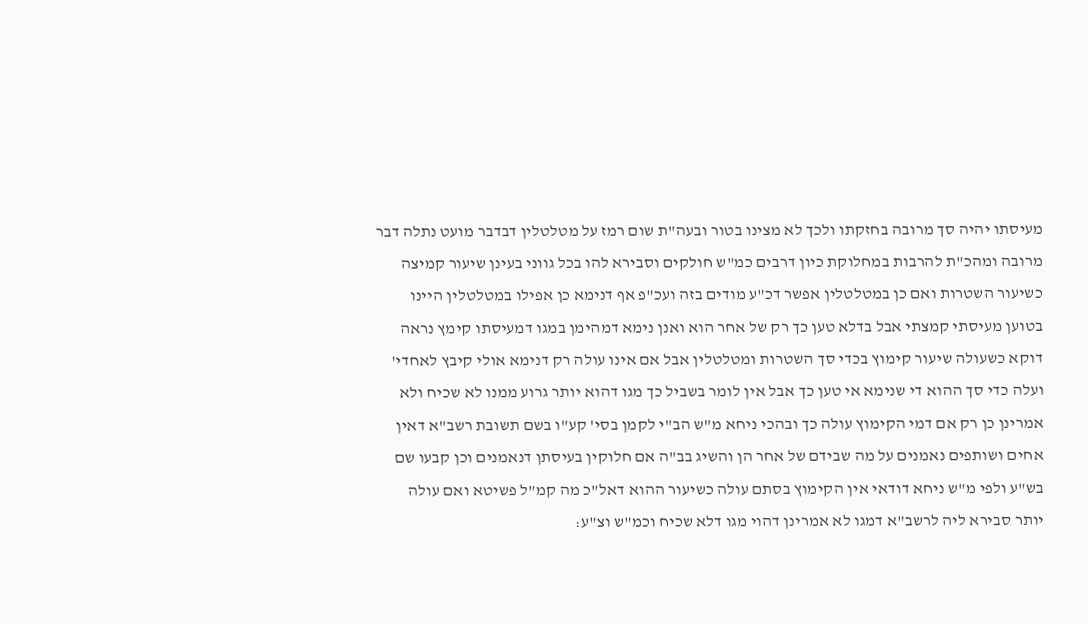מעיסתו יהיה סך מרובה בחזקתו ולכך לא מצינו בטור ובעה"ת שום רמז על מטלטלין דבדבר מועט נתלה דבר מרובה ומהכ"ת להרבות במחלוקת כיון דרבים כמ"ש חולקים וסבירא להו בכל גווני בעינן שיעור קמיצה כשיעור השטרות ואם כן במטלטלין אפשר דכ"ע מודים בזה ועכ"פ אף דנימא כן אפילו במטלטלין היינו בטוען מעיסתי קמצתי אבל בדלא טען כך רק של אחר הוא ואנן נימא דמהימן במגו דמעיסתו קימץ נראה דוקא כשעולה שיעור קימוץ בכדי סך השטרות ומטלטלין אבל אם אינו עולה רק דנימא אולי קיבץ לאחדי' ועלה כדי סך ההוא די שנימא אי טען כך אבל אין לומר בשביל כך מגו דהוא יותר גרוע ממנו לא שכיח ולא אמרינן כן רק אם דמי הקימוץ עולה כך ובהכי ניחא מ"ש הב"י לקמן בסי' קע"ו בשם תשובת רשב"א דאין אחים ושותפים נאמנים על מה שבידם של אחר הן והשיג בב"ה אם חלוקין בעיסתן דנאמנים וכן קבעו שם בש"ע ולפי מ"ש ניחא דודאי אין הקימוץ בסתם עולה כשיעור ההוא דאל"כ מה קמ"ל פשיטא ואם עולה יותר סבירא ליה לרשב"א דמגו לא אמרינן דהוי מגו דלא שכיח וכמ"ש וצ"ע: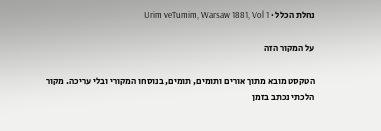נחלת הכלל · Urim veTumim, Warsaw 1881, Vol 1

על המקור הזה

הטקסט מובא מתוך אורים ותומים, תומים, בנוסחו המקורי ובלי עריכה. מקור הלכתי נכתב בזמן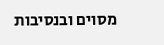מסוים ובנסיבות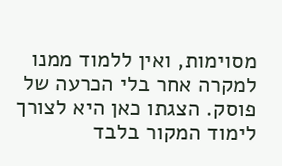מסוימות, ואין ללמוד ממנו למקרה אחר בלי הכרעה של פוסק. הצגתו כאן היא לצורך לימוד המקור בלבד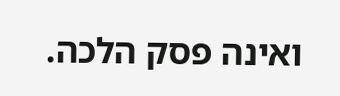ואינה פסק הלכה.